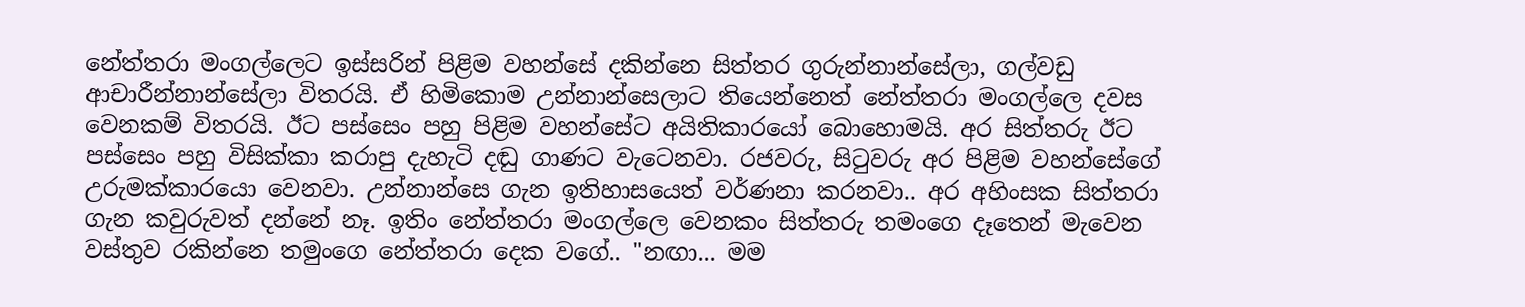නේත්තරා මංගල්ලෙට ඉස්සරින් පිළිම වහන්සේ දකින්නෙ සිත්තර ගුරුන්නාන්සේලා, ගල්වඩු ආචාරීන්නාන්සේලා විතරයි. ඒ හිමිකොම උන්නාන්සෙලාට තියෙන්නෙත් නේත්තරා මංගල්ලෙ දවස වෙනකම් විතරයි. ඊට පස්සෙං පහු පිළිම වහන්සේට අයිතිකාරයෝ බොහොමයි. අර සිත්තරු ඊට පස්සෙං පහු විසික්කා කරාපු දැහැටි දඬු ගාණට වැටෙනවා. රජවරු, සිටුවරු අර පිළිම වහන්සේගේ උරුමක්කාරයො වෙනවා. උන්නාන්සෙ ගැන ඉතිහාසයෙත් වර්ණනා කරනවා.. අර අහිංසක සිත්තරා ගැන කවුරුවත් දන්නේ නෑ. ඉතිං නේත්තරා මංගල්ලෙ වෙනකං සිත්තරු තමංගෙ දෑතෙන් මැවෙන වස්තුව රකින්නෙ තමුංගෙ නේත්තරා දෙක වගේ.. "නඟා... මම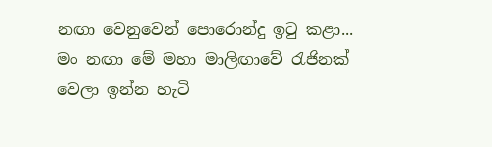නඟා වෙනුවෙන් පොරොන්දු ඉටු කළා... මං නඟා මේ මහා මාලිඟාවේ රැජිනක් වෙලා ඉන්න හැටි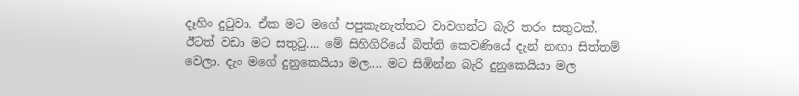දෑහිං දුටුවා. ඒක මට මගේ පපුකැනැත්තට වාවගන්ට බැරි තරං සතුටක්. ඊටත් වඩා මට සතුටු.... මේ සිහිගිරියේ බිත්ති කෙවණියේ දැන් නඟා සිත්තම් වෙලා. දැං මගේ දුනුකෙයියා මල.... මට සිඹින්න බැරි දුනුකෙයියා මල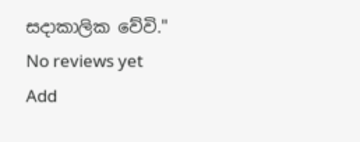සදාකාලික වේවි."
No reviews yet
Add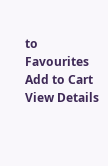to Favourites
Add to Cart
View Details